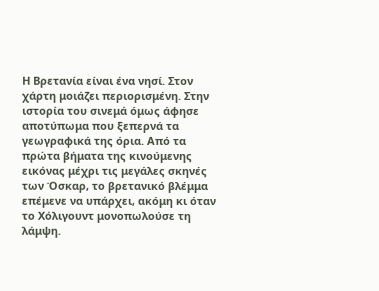Η Βρετανία είναι ένα νησί. Στον χάρτη μοιάζει περιορισμένη. Στην ιστορία του σινεμά όμως άφησε αποτύπωμα που ξεπερνά τα γεωγραφικά της όρια. Από τα πρώτα βήματα της κινούμενης εικόνας μέχρι τις μεγάλες σκηνές των Όσκαρ, το βρετανικό βλέμμα επέμενε να υπάρχει, ακόμη κι όταν το Χόλιγουντ μονοπωλούσε τη λάμψη.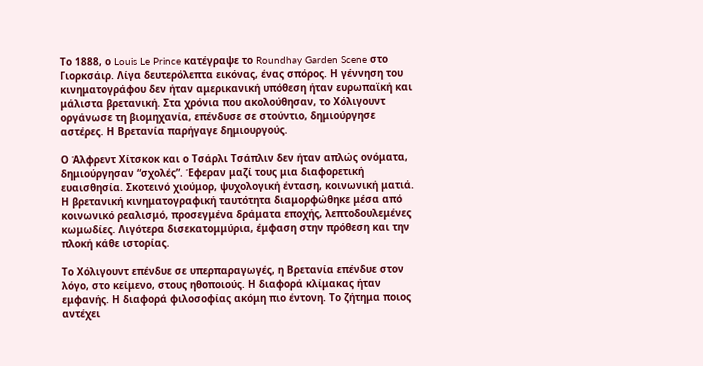Το 1888, ο Louis Le Prince κατέγραψε το Roundhay Garden Scene στο Γιορκσάιρ. Λίγα δευτερόλεπτα εικόνας, ένας σπόρος. Η γέννηση του κινηματογράφου δεν ήταν αμερικανική υπόθεση ήταν ευρωπαϊκή και μάλιστα βρετανική. Στα χρόνια που ακολούθησαν, το Χόλιγουντ οργάνωσε τη βιομηχανία, επένδυσε σε στούντιο, δημιούργησε αστέρες. Η Βρετανία παρήγαγε δημιουργούς.

Ο Άλφρεντ Χίτσκοκ και ο Τσάρλι Τσάπλιν δεν ήταν απλώς ονόματα, δημιούργησαν “σχολές”. Έφεραν μαζί τους μια διαφορετική ευαισθησία. Σκοτεινό χιούμορ, ψυχολογική ένταση, κοινωνική ματιά. Η βρετανική κινηματογραφική ταυτότητα διαμορφώθηκε μέσα από κοινωνικό ρεαλισμό, προσεγμένα δράματα εποχής, λεπτοδουλεμένες κωμωδίες. Λιγότερα δισεκατομμύρια, έμφαση στην πρόθεση και την πλοκή κάθε ιστορίας.

Το Χόλιγουντ επένδυε σε υπερπαραγωγές, η Βρετανία επένδυε στον λόγο, στο κείμενο, στους ηθοποιούς. Η διαφορά κλίμακας ήταν εμφανής. Η διαφορά φιλοσοφίας ακόμη πιο έντονη. Το ζήτημα ποιος αντέχει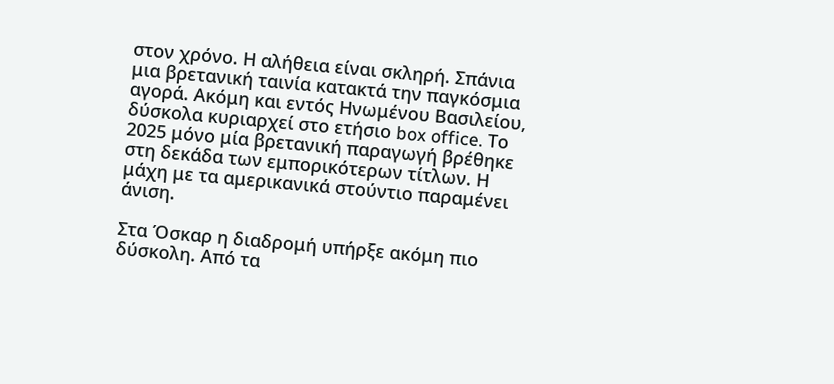στον χρόνο. Η αλήθεια είναι σκληρή. Σπάνια μια βρετανική ταινία κατακτά την παγκόσμια αγορά. Ακόμη και εντός Ηνωμένου Βασιλείου, δύσκολα κυριαρχεί στο ετήσιο box office. Το 2025 μόνο μία βρετανική παραγωγή βρέθηκε στη δεκάδα των εμπορικότερων τίτλων. Η μάχη με τα αμερικανικά στούντιο παραμένει άνιση.

Στα Όσκαρ η διαδρομή υπήρξε ακόμη πιο δύσκολη. Από τα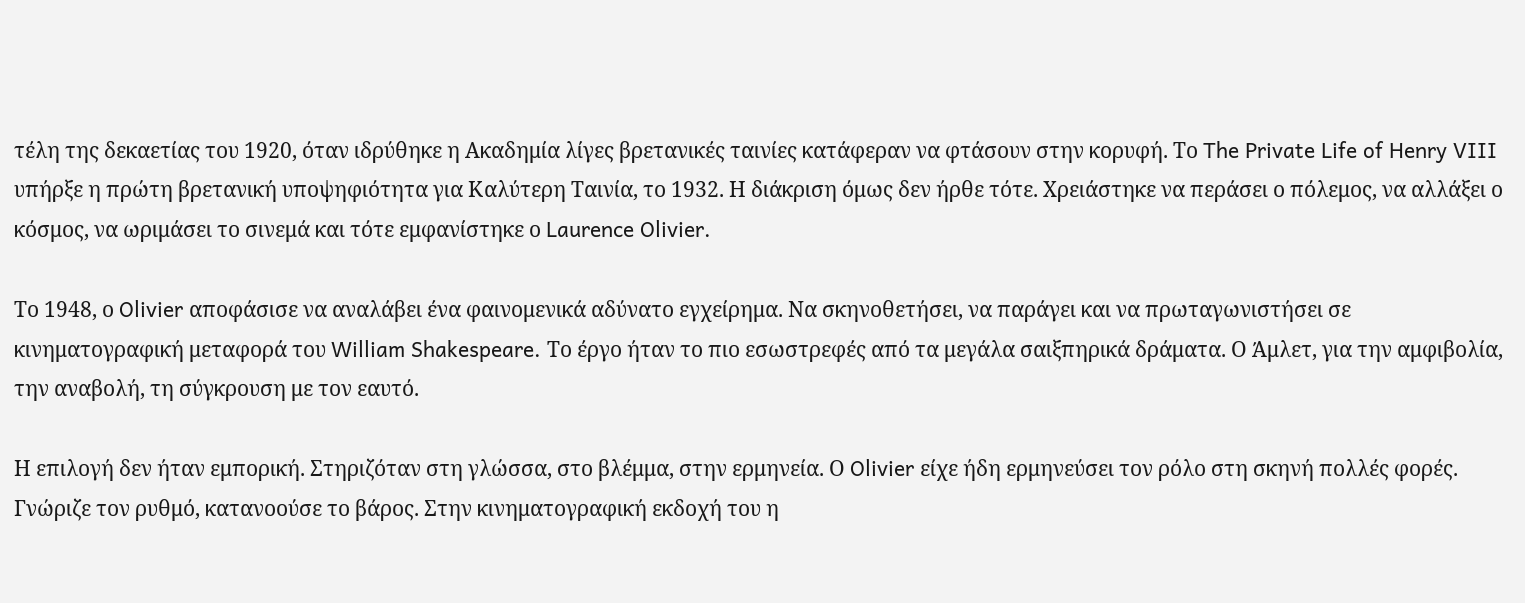τέλη της δεκαετίας του 1920, όταν ιδρύθηκε η Ακαδημία λίγες βρετανικές ταινίες κατάφεραν να φτάσουν στην κορυφή. Το The Private Life of Henry VIII υπήρξε η πρώτη βρετανική υποψηφιότητα για Καλύτερη Ταινία, το 1932. Η διάκριση όμως δεν ήρθε τότε. Χρειάστηκε να περάσει ο πόλεμος, να αλλάξει ο κόσμος, να ωριμάσει το σινεμά και τότε εμφανίστηκε ο Laurence Olivier.

Το 1948, ο Olivier αποφάσισε να αναλάβει ένα φαινομενικά αδύνατο εγχείρημα. Να σκηνοθετήσει, να παράγει και να πρωταγωνιστήσει σε κινηματογραφική μεταφορά του William Shakespeare. Το έργο ήταν το πιο εσωστρεφές από τα μεγάλα σαιξπηρικά δράματα. Ο Άμλετ, για την αμφιβολία, την αναβολή, τη σύγκρουση με τον εαυτό.

Η επιλογή δεν ήταν εμπορική. Στηριζόταν στη γλώσσα, στο βλέμμα, στην ερμηνεία. Ο Olivier είχε ήδη ερμηνεύσει τον ρόλο στη σκηνή πολλές φορές. Γνώριζε τον ρυθμό, κατανοούσε το βάρος. Στην κινηματογραφική εκδοχή του η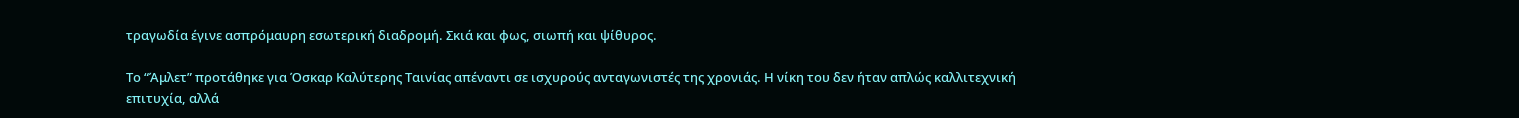τραγωδία έγινε ασπρόμαυρη εσωτερική διαδρομή. Σκιά και φως, σιωπή και ψίθυρος.

Το “Άμλετ” προτάθηκε για Όσκαρ Καλύτερης Ταινίας απέναντι σε ισχυρούς ανταγωνιστές της χρονιάς. Η νίκη του δεν ήταν απλώς καλλιτεχνική επιτυχία, αλλά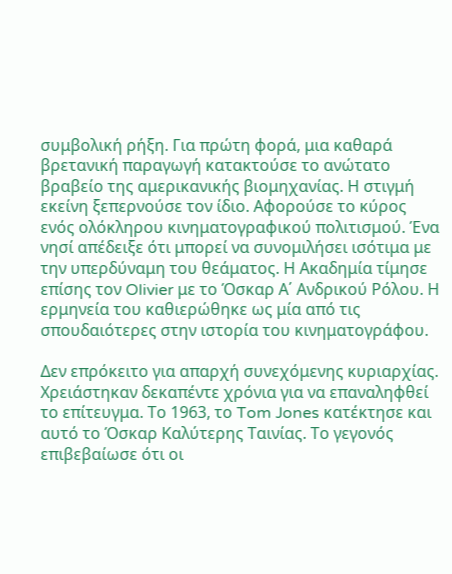συμβολική ρήξη. Για πρώτη φορά, μια καθαρά βρετανική παραγωγή κατακτούσε το ανώτατο βραβείο της αμερικανικής βιομηχανίας. Η στιγμή εκείνη ξεπερνούσε τον ίδιο. Αφορούσε το κύρος ενός ολόκληρου κινηματογραφικού πολιτισμού. Ένα νησί απέδειξε ότι μπορεί να συνομιλήσει ισότιμα με την υπερδύναμη του θεάματος. Η Ακαδημία τίμησε επίσης τον Olivier με το Όσκαρ Α΄ Ανδρικού Ρόλου. Η ερμηνεία του καθιερώθηκε ως μία από τις σπουδαιότερες στην ιστορία του κινηματογράφου.

Δεν επρόκειτο για απαρχή συνεχόμενης κυριαρχίας. Χρειάστηκαν δεκαπέντε χρόνια για να επαναληφθεί το επίτευγμα. Το 1963, το Tom Jones κατέκτησε και αυτό το Όσκαρ Καλύτερης Ταινίας. Το γεγονός επιβεβαίωσε ότι οι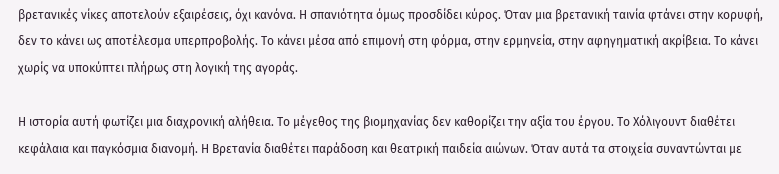βρετανικές νίκες αποτελούν εξαιρέσεις, όχι κανόνα. Η σπανιότητα όμως προσδίδει κύρος. Όταν μια βρετανική ταινία φτάνει στην κορυφή, δεν το κάνει ως αποτέλεσμα υπερπροβολής. Το κάνει μέσα από επιμονή στη φόρμα, στην ερμηνεία, στην αφηγηματική ακρίβεια. Το κάνει χωρίς να υποκύπτει πλήρως στη λογική της αγοράς.

Η ιστορία αυτή φωτίζει μια διαχρονική αλήθεια. Το μέγεθος της βιομηχανίας δεν καθορίζει την αξία του έργου. Το Χόλιγουντ διαθέτει κεφάλαια και παγκόσμια διανομή. Η Βρετανία διαθέτει παράδοση και θεατρική παιδεία αιώνων. Όταν αυτά τα στοιχεία συναντώνται με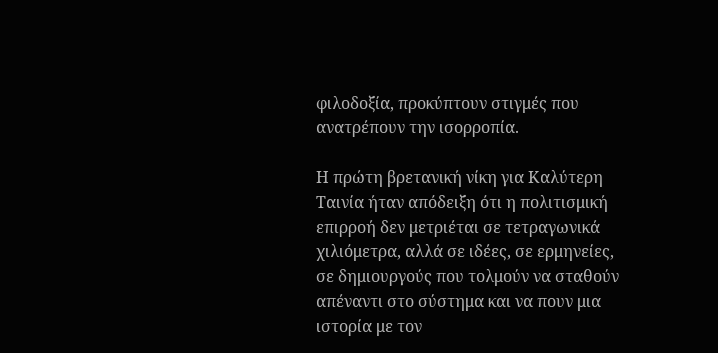φιλοδοξία, προκύπτουν στιγμές που ανατρέπουν την ισορροπία.

Η πρώτη βρετανική νίκη για Καλύτερη Ταινία ήταν απόδειξη ότι η πολιτισμική επιρροή δεν μετριέται σε τετραγωνικά χιλιόμετρα, αλλά σε ιδέες, σε ερμηνείες, σε δημιουργούς που τολμούν να σταθούν απέναντι στο σύστημα και να πουν μια ιστορία με τον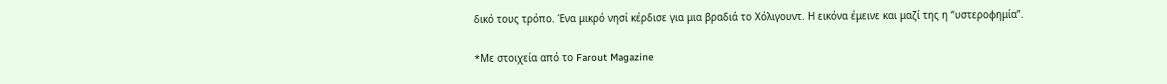δικό τους τρόπο. Ένα μικρό νησί κέρδισε για μια βραδιά το Χόλιγουντ. Η εικόνα έμεινε και μαζί της η “υστεροφημία”.

*Mε στοιχεία από το Farout Magazine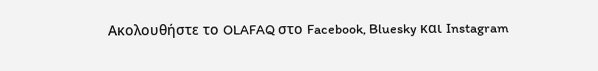Ακολουθήστε το OLAFAQ στο Facebook, Bluesky και Instagram